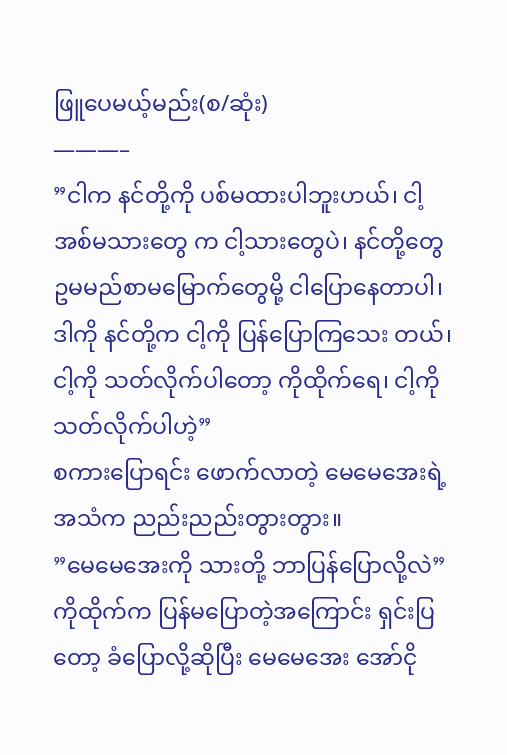ဖြူပေမယ့်မည်း(စ/ဆုံး)
———–
”ငါက နင်တို့ကို ပစ်မထားပါဘူးဟယ်၊ ငါ့အစ်မသားတွေ က ငါ့သားတွေပဲ၊ နင်တို့တွေ ဥမမည်စာမမြောက်တွေမို့ ငါပြောနေတာပါ၊ ဒါကို နင်တို့က ငါ့ကို ပြန်ပြောကြသေး တယ်၊ ငါ့ကို သတ်လိုက်ပါတော့ ကိုထိုက်ရေ၊ ငါ့ကို သတ်လိုက်ပါဟဲ့”
စကားပြောရင်း ဖောက်လာတဲ့ မေမေအေးရဲ့အသံက ညည်းညည်းတွားတွား။
”မေမေအေးကို သားတို့ ဘာပြန်ပြောလို့လဲ”
ကိုထိုက်က ပြန်မပြောတဲ့အကြောင်း ရှင်းပြတော့ ခံပြောလို့ဆိုပြီး မေမေအေး အော်ငို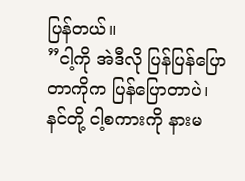ပြန်တယ်။
”ငါ့ကို အဲဒီလို ပြန်ပြန်ပြောတာကိုက ပြန်ပြောတာပဲ၊ နင်တို့ ငါ့စကားကို နားမ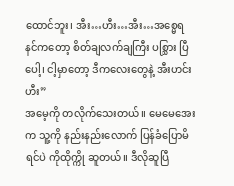ထောင်ဘူး၊ အီး…ဟီး…အီး…အစ္မေရ နင်ကတော့ စိတ်ချလက်ချကြီး ပစ္သြား ပြီပေါ့၊ ငါ့မှာတော့ ဒီကလေးတွေနဲ့ အီးဟင်းဟီး”
အမေ့ကို တလိုက်သေးတယ်။ မေမေအေးက သူ့ကို နည်းနည်းလောက် ပြန်ခံပြောမိရင်ပဲ ကိုထိုက္ကို ဆူတယ်။ ဒီလိုဆူပြီ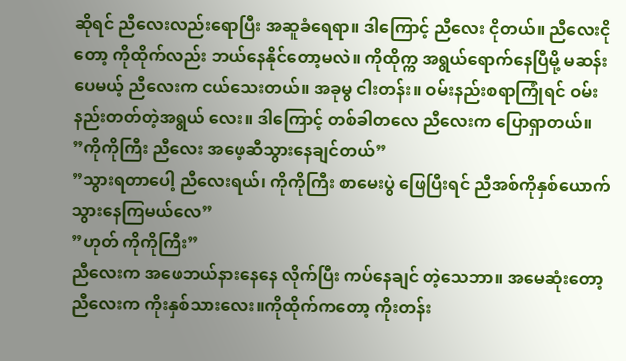ဆိုရင် ညီလေးလည်းရောပြီး အဆူခံရေရာ။ ဒါကြောင့် ညီလေး ငိုတယ်။ ညီလေးငိုတော့ ကိုထိုက်လည်း ဘယ်နေနိုင်တော့မလဲ။ ကိုထိုက္က အရွယ်ရောက်နေပြီမို့ မဆန်းပေမယ့် ညီလေးက ငယ်သေးတယ်။ အခုမွ ငါးတန်း။ ဝမ်းနည်းစရာကြုံရင် ဝမ်းနည်းတတ်တဲ့အရွယ် လေး။ ဒါကြောင့် တစ်ခါတလေ ညီလေးက ပြောရှာတယ်။
”ကိုကိုကြီး ညီလေး အဖေ့ဆီသွားနေချင်တယ်”
”သွားရတာပေါ့ ညီလေးရယ်၊ ကိုကိုကြီး စာမေးပွဲ ဖြေပြီးရင် ညီအစ်ကိုနှစ်ယောက် သွားနေကြမယ်လေ”
”ဟုတ် ကိုကိုကြီး”
ညီလေးက အဖေဘယ်နားနေနေ လိုက်ပြီး ကပ်နေချင် တဲ့သေဘာ။ အမေဆုံးတော့ ညီလေးက ကိုးနှစ်သားလေး။ကိုထိုက်ကတော့ ကိုးတန်း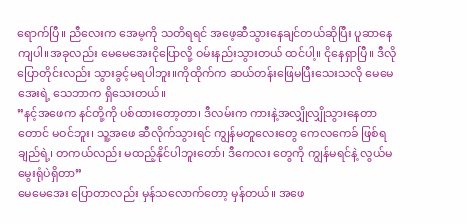ရောက်ပြီ။ ညီလေးက အေမ့ကို သတိရရင် အဖေ့ဆီသွားနေချင်တယ်ဆိုပြီး ပူဆာနေကျပါ။အခုလည်း မေမေအေးငိုပြောလို့ ဝမ်းနည်းသွားတယ် ထင်ပါ့။ ငိုနေရှာပြီ။ ဒီလိုပြောတိုင်းလည်း သွားခွင့်မရပါဘူး။ကိုထိုက်က ဆယ်တန်းဖြေမပြီးသေးသလို မေမေအေးရဲ့ သေဘာက ရှိသေးတယ်။
”နင့်အဖေက နင်တို့ကို ပစ်ထားတော့တာ၊ ဒီလမ်းက ကားနဲ့အလျှိုလျှိုသွားနေတာတောင် မဝင်ဘူး၊ သူ့အဖေ ဆီလိုက်သွားရင် ကျွန်မတူလေးတွေ ကေလကေခ် ဖြစ်ရ ချည်ရဲ့၊ တကယ်လည်း မထည့်နိုင်ပါဘူးတော်၊ ဒီကေလး တွေကို ကျွန်မရင်နဲ့ လွယ်မမွေးရုံပဲရှိတာ”
မေမေအေး ပြောတာလည်း မှန်သလောက်တော့ မှန်တယ်။ အဖေ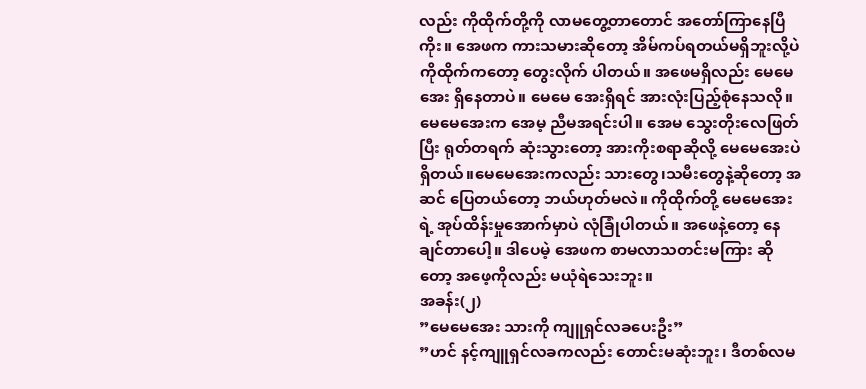လည်း ကိုထိုက်တို့ကို လာမတွေ့တာတောင် အတော်ကြာနေပြီကိုး။ အေဖက ကားသမားဆိုတော့ အိမ်ကပ်ရတယ်မရှိဘူးလို့ပဲ ကိုထိုက်ကတော့ တွေးလိုက် ပါတယ်။ အဖေမရှိလည်း မေမေအေး ရှိနေတာပဲ။ မေမေ အေးရှိရင် အားလုံးပြည့်စုံနေသလို။ မေမေအေးက အေမ့ ညီမအရင်းပါ။ အေမ သွေးတိုးလေဖြတ်ပြီး ရုတ်တရက် ဆုံးသွားတော့ အားကိုးစရာဆိုလို့ မေမေအေးပဲရှိတယ်။မေမေအေးကလည်း သားတွေ၊သမီးတွေနဲ့ဆိုတော့ အဆင် ပြေတယ်တော့ ဘယ်ဟုတ်မလဲ။ ကိုထိုက်တို့ မေမေအေးရဲ့ အုပ်ထိန်းမှုအောက်မှာပဲ လုံခြုံပါတယ်။ အဖေနဲ့တော့ နေချင်တာပေါ့။ ဒါပေမဲ့ အေဖက စာမလာသတင်းမကြား ဆိုတော့ အဖေ့ကိုလည်း မယုံရဲသေးဘူး။
အခန်း(၂)
”မေမေအေး သားကို ကျူရှင်လခပေးဦး”
”ဟင် နင့်ကျူရှင်လခကလည်း တောင်းမဆုံးဘူး၊ ဒီတစ်လမ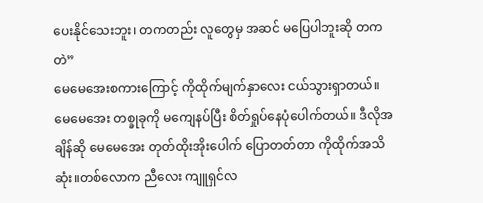ပေးနိုင်သေးဘူး၊ တကတည်း လူတွေမှ အဆင် မပြေပါဘူးဆို တကတဲ”
မေမေအေးစကားကြောင့် ကိုထိုက်မျက်နှာလေး ငယ်သွားရှာတယ်။ မေမေအေး တစ္ခုခုကို မကျေနပ်ပြီး စိတ်ရှုပ်နေပုံပေါက်တယ်။ ဒီလိုအချိန်ဆို မေမေအေး တုတ်ထိုးအိုးပေါက် ပြောတတ်တာ ကိုထိုက်အသိဆုံး။တစ်လောက ညီလေး ကျူရှင်လ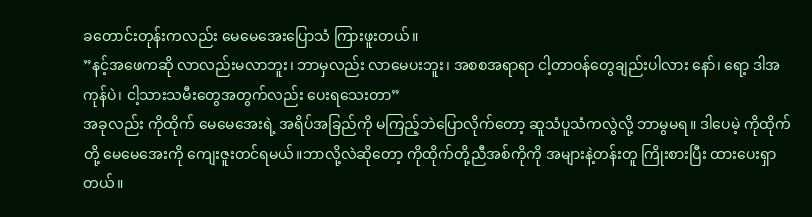ခတောင်းတုန်းကလည်း မေမေအေးပြောသံ ကြားဖူးတယ်။
”နင့်အဖေကဆို လာလည်းမလာဘူး၊ ဘာမှလည်း လာမေပးဘူး၊ အစစအရာရာ ငါ့တာဝန်တွေချည်းပါလား နော်၊ ရော့ ဒါအကုန်ပဲ၊ ငါ့သားသမီးတွေအတွက်လည်း ပေးရသေးတာ”
အခုလည်း ကိုထိုက် မေမေအေးရဲ့ အရိပ်အခြည်ကို မကြည့်ဘဲပြောလိုက်တော့ ဆူသံပူသံကလွဲလို့ ဘာမွမရ။ ဒါပေမဲ့ ကိုထိုက်တို့ မေမေအေးကို ကျေးဇူးတင်ရမယ်။ဘာလို့လဲဆိုတော့ ကိုထိုက်တို့ညီအစ်ကိုကို အများနဲ့တန်းတူ ကြိုးစားပြီး ထားပေးရှာတယ်။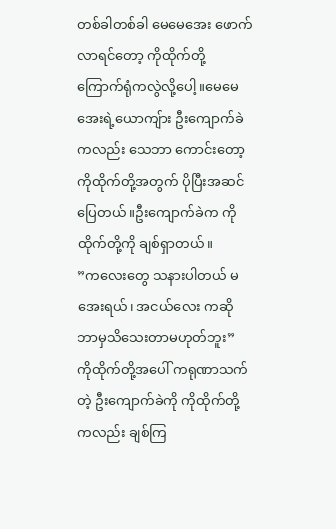တစ်ခါတစ်ခါ မေမေအေး ဖောက်လာရင်တော့ ကိုထိုက်တို့ ကြောက်ရုံကလွဲလို့ပေါ့။မေမေအေးရဲ့ယောကျ်ား ဦးကျောက်ခဲကလည်း သေဘာ ကောင်းတော့ ကိုထိုက်တို့အတွက် ပိုပြီးအဆင်ပြေတယ်။ဦးကျောက်ခဲက ကိုထိုက်တို့ကို ချစ်ရှာတယ်။
”ကလေးတွေ သနားပါတယ် မအေးရယ်၊ အငယ်လေး ကဆို ဘာမှသိသေးတာမဟုတ်ဘူး”
ကိုထိုက်တို့အပေါ် ကရုဏာသက်တဲ့ ဦးကျောက်ခဲကို ကိုထိုက်တို့ကလည်း ချစ်ကြ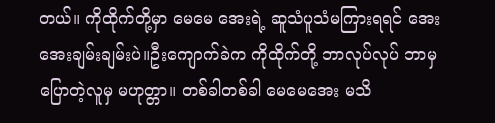တယ်။ ကိုထိုက်တို့မှာ မေမေ အေးရဲ့ ဆူသံပူသံမကြားရရင် အေးအေးချမ်းချမ်းပဲ။ဦးကျောက်ခဲက ကိုထိုက်တို့ ဘာလုပ်လုပ် ဘာမှပြောတဲ့လူမှ မဟုတ္တာ။ တစ်ခါတစ်ခါ မေမေအေး မသိ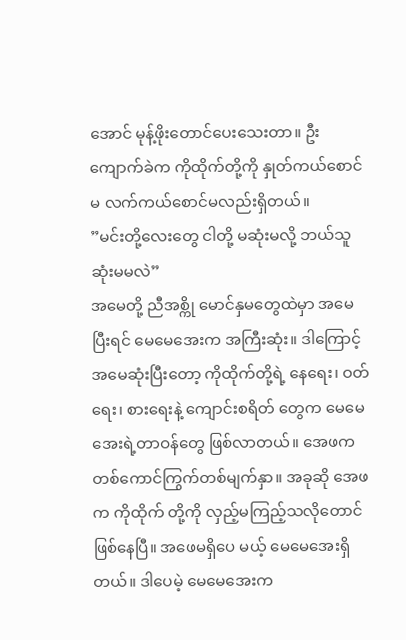အောင် မုန့်ဖိုးတောင်ပေးသေးတာ။ ဦးကျောက်ခဲက ကိုထိုက်တို့ကို နှုတ်ကယ်စောင်မ လက်ကယ်စောင်မလည်းရှိတယ်။
”မင်းတို့လေးတွေ ငါတို့ မဆုံးမလို့ ဘယ်သူဆုံးမမလဲ”
အမေတို့ ညီအစ္ကို မောင်နှမတွေထဲမှာ အမေပြီးရင် မေမေအေးက အကြီးဆုံး။ ဒါကြောင့် အမေဆုံးပြီးတော့ ကိုထိုက်တို့ရဲ့ နေရေး၊ ဝတ်ရေး၊ စားရေးနဲ့ ကျောင်းစရိတ် တွေက မေမေအေးရဲ့တာဝန်တွေ ဖြစ်လာတယ်။ အေဖက တစ်ကောင်ကြွက်တစ်မျက်နှာ။ အခုဆို အေဖက ကိုထိုက် တို့ကို လှည့်မကြည့်သလိုတောင် ဖြစ်နေပြီ။ အဖေမရှိပေ မယ့် မေမေအေးရှိတယ်။ ဒါပေမဲ့ မေမေအေးက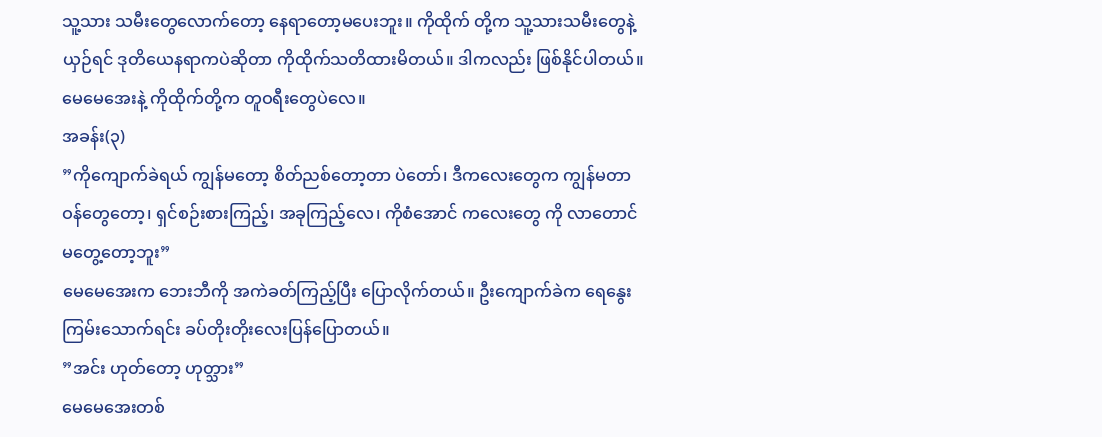သူ့သား သမီးတွေလောက်တော့ နေရာတော့မပေးဘူး။ ကိုထိုက် တို့က သူ့သားသမီးတွေနဲ့ယှဉ်ရင် ဒုတိယေနရာကပဲဆိုတာ ကိုထိုက်သတိထားမိတယ်။ ဒါကလည်း ဖြစ်နိုင်ပါတယ်။မေမေအေးနဲ့ ကိုထိုက်တို့က တူဝရီးတွေပဲလေ။
အခန်း(၃)
”ကိုကျောက်ခဲရယ် ကျွန်မတော့ စိတ်ညစ်တော့တာ ပဲတော်၊ ဒီကလေးတွေက ကျွန်မတာဝန်တွေတော့၊ ရှင်စဉ်းစားကြည့်၊ အခုကြည့်လေ၊ ကိုစံအောင် ကလေးတွေ ကို လာတောင်မတွေ့တော့ဘူး”
မေမေအေးက ဘေးဘီကို အကဲခတ်ကြည့်ပြီး ပြောလိုက်တယ်။ ဦးကျောက်ခဲက ရေနွေးကြမ်းသောက်ရင်း ခပ်တိုးတိုးလေးပြန်ပြောတယ်။
”အင်း ဟုတ်တော့ ဟုတ္သား”
မေမေအေးတစ်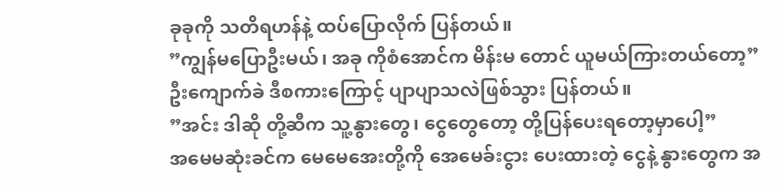ခုခုကို သတိရဟန်နဲ့ ထပ်ပြောလိုက် ပြန်တယ်။
”ကျွန်မပြောဦးမယ်၊ အခု ကိုစံအောင်က မိန်းမ တောင် ယူမယ်ကြားတယ်တော့”
ဦးကျောက်ခဲ ဒီစကားကြောင့် ပျာပျာသလဲဖြစ်သွား ပြန်တယ်။
”အင်း ဒါဆို တို့ဆီက သူ့နွားတွေ၊ ငွေတွေတော့ တို့ပြန်ပေးရတော့မှာပေါ့”
အမေမဆုံးခင်က မေမေအေးတို့ကို အေမေခ်းငွား ပေးထားတဲ့ ငွေနဲ့ နွားတွေက အ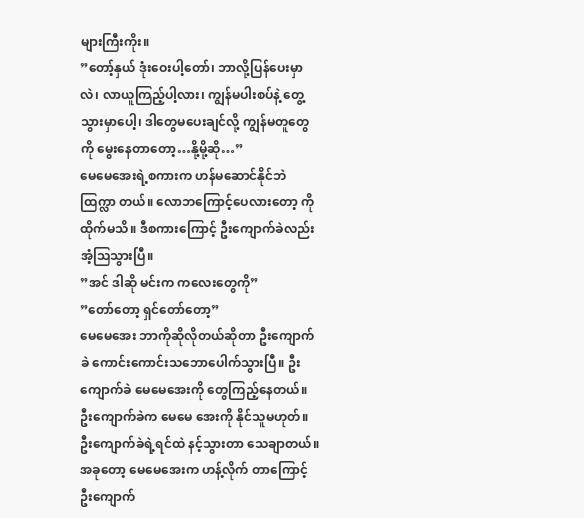များကြီးကိုး။
”တော့်နှယ် ဒုံးဝေးပါ့တော်၊ ဘာလို့ပြန်ပေးမှာလဲ၊ လာယူကြည့်ပါ့လား၊ ကျွန်မပါးစပ်နဲ့ တွေ့သွားမှာပေါ့၊ ဒါတွေမပေးချင်လို့ ကျွန်မတူတွေကို မွေးနေတာတော့…နို့မို့ဆို…”
မေမေအေးရဲ့စကားက ဟန်မဆောင်နိုင်ဘဲ ထြက္လာ တယ်။ လောဘကြောင့်ပေလားတော့ ကိုထိုက်မသိ။ ဒီစကားကြောင့် ဦးကျောက်ခဲလည်း အံ့သြသွားပြီ။
”အင် ဒါဆို မင်းက ကလေးတွေကို”
”တော်တော့ ရှင်တော်တော့”
မေမေအေး ဘာကိုဆိုလိုတယ်ဆိုတာ ဦးကျောက်ခဲ ကောင်းကောင်းသဘောပေါက်သွားပြီ။ ဦးကျောက်ခဲ မေမေအေးကို တွေကြည့်နေတယ်။ ဦးကျောက်ခဲက မေမေ အေးကို နိုင်သူမဟုတ်။ ဦးကျောက်ခဲရဲ့ရင်ထဲ နင့်သွားတာ သေချာတယ်။ အခုတော့ မေမေအေးက ဟန့်လိုက် တာကြောင့် ဦးကျောက်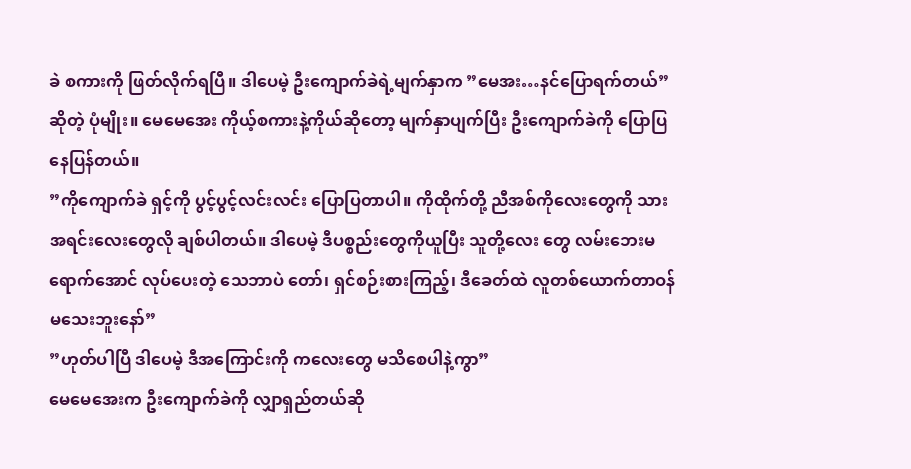ခဲ စကားကို ဖြတ်လိုက်ရပြီ။ ဒါပေမဲ့ ဦးကျောက်ခဲရဲ့မျက်နှာက ”မေအး…နင်ပြောရက်တယ်”ဆိုတဲ့ ပုံမျိုး။ မေမေအေး ကိုယ့်စကားနဲ့ကိုယ်ဆိုတော့ မျက်နှာပျက်ပြီး ဦးကျောက်ခဲကို ပြောပြနေပြန်တယ်။
”ကိုကျောက်ခဲ ရှင့်ကို ပွင့်ပွင့်လင်းလင်း ပြောပြတာပါ။ ကိုထိုက်တို့ ညီအစ်ကိုလေးတွေကို သားအရင်းလေးတွေလို ချစ်ပါတယ်။ ဒါပေမဲ့ ဒီပစ္စည်းတွေကိုယူပြီး သူတို့လေး တွေ လမ်းဘေးမရောက်အောင် လုပ်ပေးတဲ့ သေဘာပဲ တော်၊ ရှင်စဉ်းစားကြည့်၊ ဒီခေတ်ထဲ လူတစ်ယောက်တာဝန် မသေးဘူးနော်”
”ဟုတ်ပါပြီ ဒါပေမဲ့ ဒီအကြောင်းကို ကလေးတွေ မသိစေပါနဲ့ကွာ”
မေမေအေးက ဦးကျောက်ခဲကို လျှာရှည်တယ်ဆို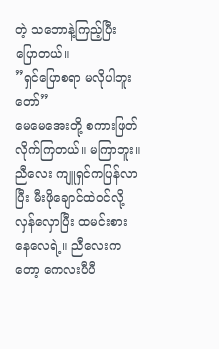တဲ့ သဘောနဲ့ကြည့်ပြီး ပြောတယ်။
”ရှင်ပြောစရာ မလိုပါဘူးတော်”
မေမေအေးတို့ စကားဖြတ်လိုက်ကြတယ်။ မကြာဘူး။ညီလေး ကျူရှင်ကပြန်လာပြီး မီးဖိုချောင်ထဲဝင်လို့ လှန်လှောပြီး ထမင်းစားနေလေရဲ့။ ညီလေးကတော့ ကေလးပီပီ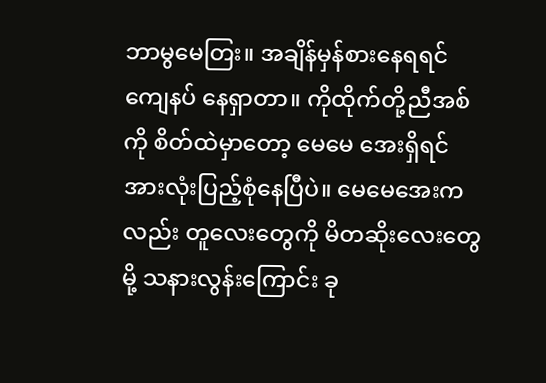ဘာမွမေတြး။ အချိန်မှန်စားနေရရင် ကျေနပ် နေရှာတာ။ ကိုထိုက်တို့ညီအစ်ကို စိတ်ထဲမှာတော့ မေမေ အေးရှိရင် အားလုံးပြည့်စုံနေပြီပဲ။ မေမေအေးကလည်း တူလေးတွေကို မိတဆိုးလေးတွေမို့ သနားလွန်းကြောင်း ခု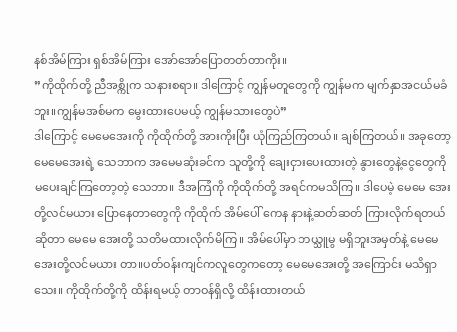နစ်အိမ်ကြား ရှစ်အိမ်ကြား အော်အော်ပြောတတ်တာကိုး။
”ကိုထိုက်တို့ ညီအစ္ကိုက သနားစရာ။ ဒါကြောင့် ကျွန်မတူတွေကို ကျွန်မက မျက်နှာအငယ်မခံဘူး။ကျွန်မအစ်မက မွေးထားပေမယ့် ကျွန်မသားတွေပဲ”
ဒါကြောင့် မေမေအေးကို ကိုထိုက်တို့ အားကိုးပြီး ယုံကြည်ကြတယ်။ ချစ်ကြတယ်။ အခုတော့ မေမေအေးရဲ့ သေဘာက အမေမဆုံးခင်က သူတို့ကို ချေးငှားပေးထားတဲ့ နွားတွေနဲ့ငွေတွေကို မပေးချင်ကြတော့တဲ့ သေဘာ။ ဒီအကြံကို ကိုထိုက်တို့ အရင်ကမသိကြ။ ဒါပေမဲ့ မေမေ အေးတို့လင်မယား ပြောနေတာတွေကို ကိုထိုက် အိမ်ပေါ် ကေန နားနဲ့ဆတ်ဆတ် ကြားလိုက်ရတယ်ဆိုတာ မေမေ အေးတို့ သတိမထားလိုက်မိကြ။ အိမ်ပေါ်မှာ ဘယ္သူမွ မရှိဘူးအမှတ်နဲ့ မေမေအေးတို့လင်မယား တာ။ပတ်ဝန်းကျင်ကလူတွေကတော့ မေမေအေးတို့ အကြောင်း မသိရှာသေး။ ကိုထိုက်တို့ကို ထိန်းရမယ့် တာဝန်ရှိလို့ ထိန်းထားတယ်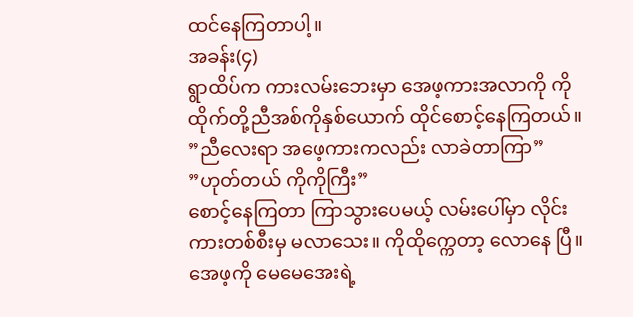ထင်နေကြတာပါ့။
အခန်း(၄)
ရွာထိပ်က ကားလမ်းဘေးမှာ အေဖ့ကားအလာကို ကိုထိုက်တို့ညီအစ်ကိုနှစ်ယောက် ထိုင်စောင့်နေကြတယ်။
”ညီလေးရာ အဖေ့ကားကလည်း လာခဲတာကြာ”
”ဟုတ်တယ် ကိုကိုကြီး”
စောင့်နေကြတာ ကြာသွားပေမယ့် လမ်းပေါ်မှာ လိုင်းကားတစ်စီးမှ မလာသေး။ ကိုထိုက္ကေတာ့ လောနေ ပြီ။ အေဖ့ကို မေမေအေးရဲ့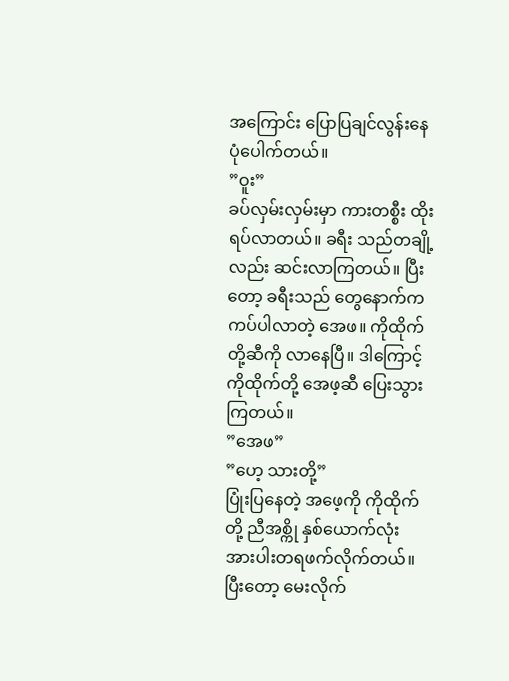အကြောင်း ပြောပြချင်လွန်းနေ ပုံပေါက်တယ်။
”ဝူး”
ခပ်လှမ်းလှမ်းမှာ ကားတစ္စီး ထိုးရပ်လာတယ်။ ခရီး သည်တချို့လည်း ဆင်းလာကြတယ်။ ပြီးတော့ ခရီးသည် တွေနောက်က ကပ်ပါလာတဲ့ အေဖ။ ကိုထိုက်တို့ဆီကို လာနေပြီ။ ဒါကြောင့် ကိုထိုက်တို့ အေဖ့ဆီ ပြေးသွား ကြတယ်။
”အေဖ”
”ဟေ့ သားတို့”
ပြုံးပြနေတဲ့ အဖေ့ကို ကိုထိုက်တို့ ညီအစ္ကို နှစ်ယောက်လုံး အားပါးတရဖက်လိုက်တယ်။ ပြီးတော့ မေးလိုက်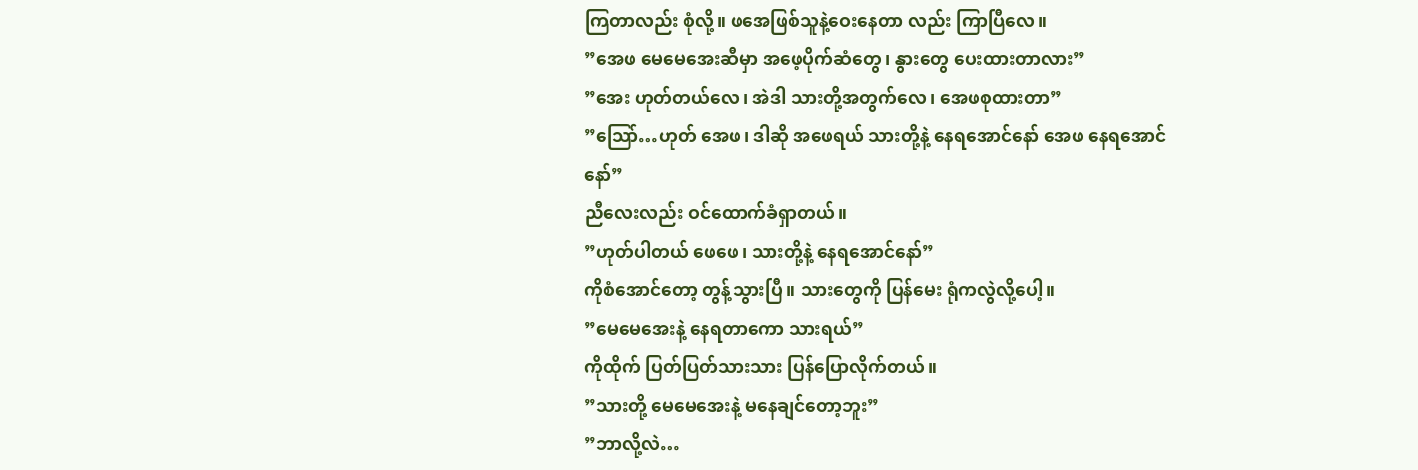ကြတာလည်း စုံလို့။ ဖအေဖြစ်သူနဲ့ဝေးနေတာ လည်း ကြာပြီလေ။
”အေဖ မေမေအေးဆီမှာ အဖေ့ပိုက်ဆံတွေ၊ နွားတွေ ပေးထားတာလား”
”အေး ဟုတ်တယ်လေ၊ အဲဒါ သားတို့အတွက်လေ၊ အေဖစုထားတာ”
”သြော်…ဟုတ် အေဖ၊ ဒါဆို အဖေရယ် သားတို့နဲ့ နေရအောင်နော် အေဖ နေရအောင်နော်”
ညီလေးလည်း ဝင်ထောက်ခံရှာတယ်။
”ဟုတ်ပါတယ် ဖေဖေ၊ သားတို့နဲ့ နေရအောင်နော်”
ကိုစံအောင်တော့ တွန့်သွားပြီ။ သားတွေကို ပြန်မေး ရုံကလွဲလို့ပေါ့။
”မေမေအေးနဲ့ နေရတာကော သားရယ်”
ကိုထိုက် ပြတ်ပြတ်သားသား ပြန်ပြောလိုက်တယ်။
”သားတို့ မေမေအေးနဲ့ မနေချင်တော့ဘူး”
”ဘာလို့လဲ…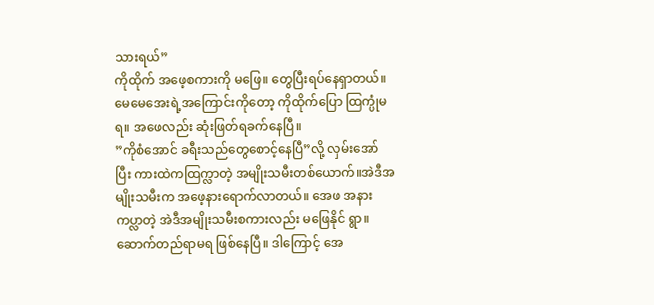သားရယ်”
ကိုထိုက် အဖေ့စကားကို မဖြေ။ တွေပြီးရပ်နေရှာတယ်။
မေမေအေးရဲ့အကြောင်းကိုတော့ ကိုထိုက်ပြော ထြက္ပုံမရ။ အဖေလည်း ဆုံးဖြတ်ရခက်နေပြီ။
”ကိုစံအောင် ခရီးသည်တွေစောင့်နေပြီ”လို့ လှမ်းအော် ပြီး ကားထဲကထြက္လာတဲ့ အမျိုးသမီးတစ်ယောက်။အဲဒီအမျိုးသမီးက အဖေ့နားရောက်လာတယ်။ အေဖ အနားကပ္လာတဲ့ အဲဒီအမျိုးသမီးစကားလည်း မဖြေနိုင် ရွာ။ ဆောက်တည်ရာမရ ဖြစ်နေပြီ။ ဒါကြောင့် အေ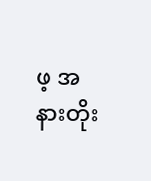ဖ့ အနားတိုး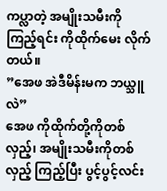ကပ္လာတဲ့ အမျိုးသမီးကိုကြည့်ရင်း ကိုထိုက်မေး လိုက်တယ်။
”အေဖ အဲဒီမိန်းမက ဘယ္သူလဲ”
အေဖ ကိုထိုက်တို့ကိုတစ်လှည့်၊ အမျိုးသမီးကိုတစ်လှည့် ကြည့်ပြီး ပွင့်ပွင့်လင်း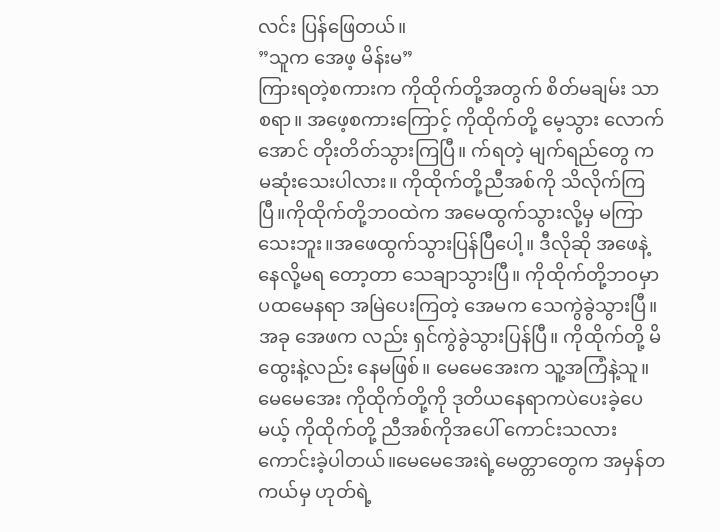လင်း ပြန်ဖြေတယ်။
”သူက အေဖ့ မိန်းမ”
ကြားရတဲ့စကားက ကိုထိုက်တို့အတွက် စိတ်မချမ်း သာစရာ။ အဖေ့စကားကြောင့် ကိုထိုက်တို့ မေ့သွား လောက်အောင် တိုးတိတ်သွားကြပြီ။ က်ရတဲ့ မျက်ရည်တွေ က မဆုံးသေးပါလား။ ကိုထိုက်တို့ညီအစ်ကို သိလိုက်ကြပြီ။ကိုထိုက်တို့ဘဝထဲက အမေထွက်သွားလို့မှ မကြာသေးဘူး။အဖေထွက်သွားပြန်ပြီပေါ့။ ဒီလိုဆို အဖေနဲ့နေလို့မရ တော့တာ သေချာသွားပြီ။ ကိုထိုက်တို့ဘဝမှာ ပထမေနရာ အမြဲပေးကြတဲ့ အေမက သေကွဲခွဲသွားပြီ။ အခု အေဖက လည်း ရှင်ကွဲခွဲသွားပြန်ပြီ။ ကိုထိုက်တို့ မိထွေးနဲ့လည်း နေမဖြစ်။ မေမေအေးက သူ့အကြံနဲ့သူ။ မေမေအေး ကိုထိုက်တို့ကို ဒုတိယနေရာကပဲပေးခဲ့ပေမယ့် ကိုထိုက်တို့ ညီအစ်ကိုအပေါ် ကောင်းသလား ကောင်းခဲ့ပါတယ်။မေမေအေးရဲ့မေတ္တာတွေက အမှန်တကယ်မှ ဟုတ်ရဲ့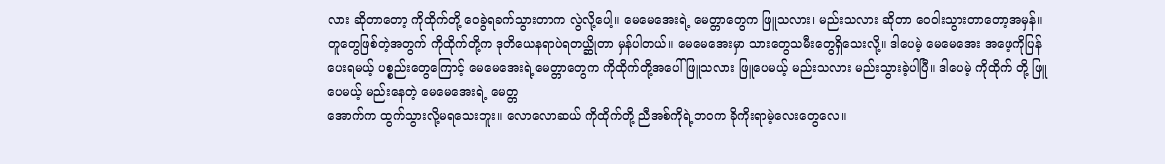လား ဆိုတာတော့ ကိုထိုက်တို့ ဝေခွဲရခက်သွားတာက လွဲလို့ပေါ့။ မေမေအေးရဲ့ မေတ္တာတွေက ဖြူသလား၊ မည်းသလား ဆိုတာ ဝေဝါးသွားတာတော့အမှန်။ တူတွေဖြစ်တဲ့အတွက် ကိုထိုက်တို့က ဒုတိယေနရာပဲရတယ္ဆိုတာ မှန်ပါတယ်။ မေမေအေးမှာ သားတွေသမီးတွေရှိသေးလို့။ ဒါပေမဲ့ မေမေအေး အဖေ့ကိုပြန်ပေးရမယ့် ပစ္စည်းတွေကြောင့် မေမေအေးရဲ့မေတ္တာတွေက ကိုထိုက်တို့အပေါ် ဖြူသလား ဖြူပေမယ့် မည်းသလား မည်းသွားခဲ့ပါပြီ။ ဒါပေမဲ့ ကိုထိုက် တို့ ဖြူပေမယ့် မည်းနေတဲ့ မေမေအေးရဲ့ မေတ္တ
အောက်က ထွက်သွားလို့မရသေးဘူး။ လောလောဆယ် ကိုထိုက်တို့ ညီအစ်ကိုရဲ့ဘဝက ခိုကိုးရာမဲ့လေးတွေလေ။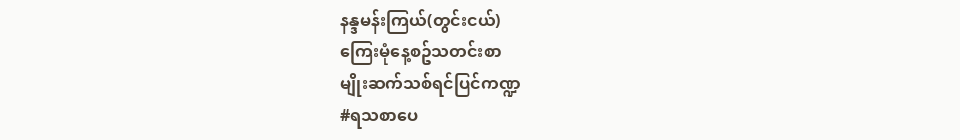နန္ဒမန်းကြယ်(တွင်းငယ်)
ကြေးမုံနေ့စဥ်သတင်းစာ
မျိုးဆက်သစ်ရင်ပြင်ကဏ္ဍ
#ရသစာပေ